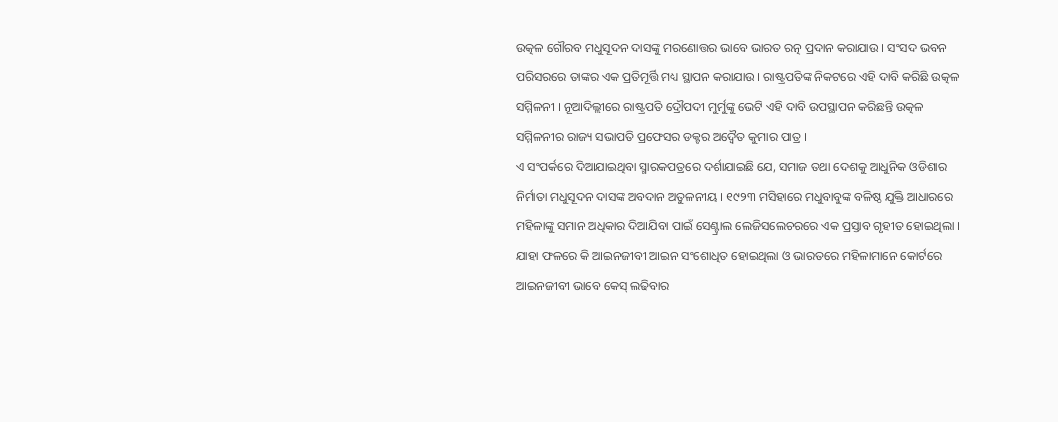ଉତ୍କଳ ଗୌରବ ମଧୁସୂଦନ ଦାସଙ୍କୁ ମରଣୋତ୍ତର ଭାବେ ଭାରତ ରତ୍ନ ପ୍ରଦାନ କରାଯାଉ । ସଂସଦ ଭବନ ପରିସରରେ ତାଙ୍କର ଏକ ପ୍ରତିମୂର୍ତ୍ତି ମଧ୍ୟ ସ୍ଥାପନ କରାଯାଉ । ରାଷ୍ଟ୍ରପତିଙ୍କ ନିକଟରେ ଏହି ଦାବି କରିଛି ଉତ୍କଳ ସମ୍ମିଳନୀ । ନୂଆଦିଲ୍ଲୀରେ ରାଷ୍ଟ୍ରପତି ଦ୍ରୌପଦୀ ମୁର୍ମୁଙ୍କୁ ଭେଟି ଏହି ଦାବି ଉପସ୍ଥାପନ କରିଛନ୍ତି ଉତ୍କଳ ସମ୍ମିଳନୀର ରାଜ୍ୟ ସଭାପତି ପ୍ରଫେସର ଡକ୍ଟର ଅଦ୍ୱୈତ କୁମାର ପାତ୍ର ।
ଏ ସଂପର୍କରେ ଦିଆଯାଇଥିବା ସ୍ମାରକପତ୍ରରେ ଦର୍ଶାଯାଇଛି ଯେ, ସମାଜ ତଥା ଦେଶକୁ ଆଧୁନିକ ଓଡିଶାର ନିର୍ମାତା ମଧୁସୂଦନ ଦାସଙ୍କ ଅବଦାନ ଅତୁଳନୀୟ । ୧୯୨୩ ମସିହାରେ ମଧୁବାବୁଙ୍କ ବଳିଷ୍ଠ ଯୁକ୍ତି ଆଧାରରେ ମହିଳାଙ୍କୁ ସମାନ ଅଧିକାର ଦିଆଯିବା ପାଇଁ ସେଣ୍ଟ୍ରାଲ ଲେଜିସଲେଚରରେ ଏକ ପ୍ରସ୍ତାବ ଗୃହୀତ ହୋଇଥିଲା । ଯାହା ଫଳରେ କି ଆଇନଜୀବୀ ଆଇନ ସଂଶୋଧିତ ହୋଇଥିଲା ଓ ଭାରତରେ ମହିଳାମାନେ କୋର୍ଟରେ ଆଇନଜୀବୀ ଭାବେ କେସ୍ ଲଢିବାର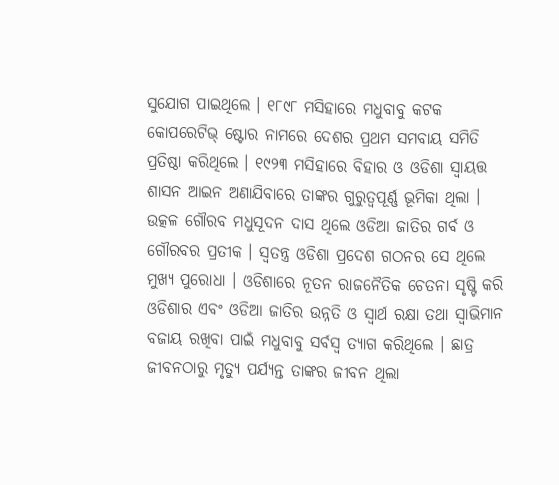ସୁଯୋଗ ପାଇଥିଲେ । ୧୮୯୮ ମସିହାରେ ମଧୁବାବୁ କଟକ କୋପରେଟିଭ୍ ଷ୍ଟୋର ନାମରେ ଦେଶର ପ୍ରଥମ ସମବାୟ ସମିତି ପ୍ରତିଷ୍ଠା କରିଥିଲେ । ୧୯୨୩ ମସିହାରେ ବିହାର ଓ ଓଡିଶା ସ୍ୱାୟତ୍ତ ଶାସନ ଆଇନ ଅଣାଯିବାରେ ତାଙ୍କର ଗୁରୁତ୍ୱପୂର୍ଣ୍ଣ ଭୂମିକା ଥିଲା ।
ଉତ୍କଳ ଗୌରବ ମଧୁସୂଦନ ଦାସ ଥିଲେ ଓଡିଆ ଜାତିର ଗର୍ବ ଓ ଗୌରବର ପ୍ରତୀକ । ସ୍ୱତନ୍ତ୍ର ଓଡିଶା ପ୍ରଦେଶ ଗଠନର ସେ ଥିଲେ ମୁଖ୍ୟ ପୁରୋଧା । ଓଡିଶାରେ ନୂତନ ରାଜନୈତିକ ଚେତନା ସୃଷ୍ଟି କରି ଓଡିଶାର ଏବଂ ଓଡିଆ ଜାତିର ଉନ୍ନତି ଓ ସ୍ୱାର୍ଥ ରକ୍ଷା ତଥା ସ୍ୱାଭିମାନ ବଜାୟ ରଖିବା ପାଇଁ ମଧୁବାବୁ ସର୍ବସ୍ୱ ତ୍ୟାଗ କରିଥିଲେ । ଛାତ୍ର ଜୀବନଠାରୁ ମୃତ୍ୟୁ ପର୍ଯ୍ୟନ୍ତ ତାଙ୍କର ଜୀବନ ଥିଲା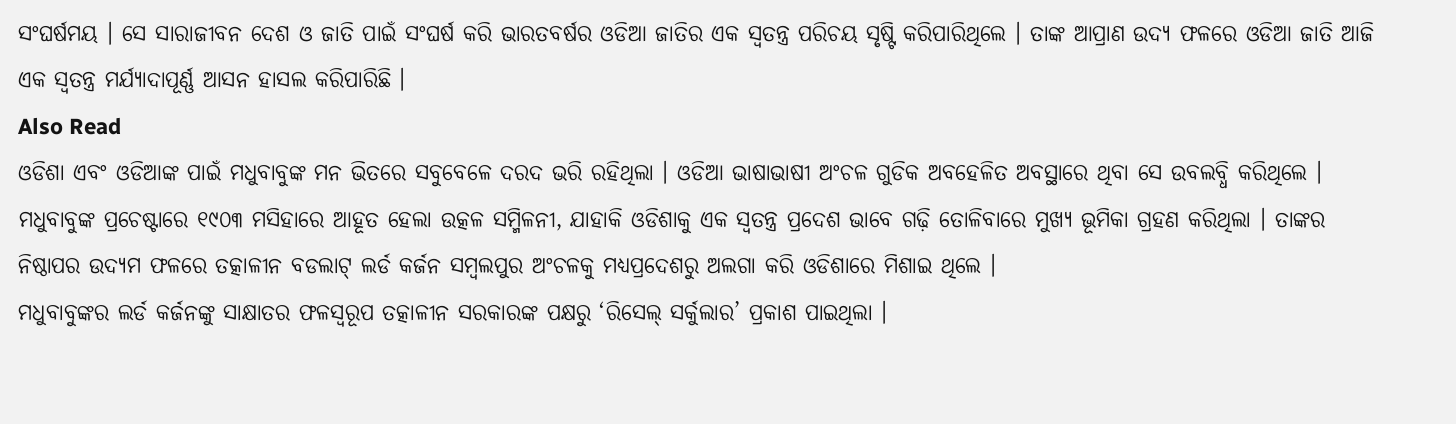ସଂଘର୍ଷମୟ । ସେ ସାରାଜୀବନ ଦେଶ ଓ ଜାତି ପାଇଁ ସଂଘର୍ଷ କରି ଭାରତବର୍ଷର ଓଡିଆ ଜାତିର ଏକ ସ୍ୱତନ୍ତ୍ର ପରିଚୟ ସୃଷ୍ଟି କରିପାରିଥିଲେ । ତାଙ୍କ ଆପ୍ରାଣ ଉଦ୍ୟ ଫଳରେ ଓଡିଆ ଜାତି ଆଜି ଏକ ସ୍ୱତନ୍ତ୍ର ମର୍ଯ୍ୟାଦାପୂର୍ଣ୍ଣ ଆସନ ହାସଲ କରିପାରିଛି ।
Also Read
ଓଡିଶା ଏବଂ ଓଡିଆଙ୍କ ପାଇଁ ମଧୁବାବୁଙ୍କ ମନ ଭିତରେ ସବୁବେଳେ ଦରଦ ଭରି ରହିଥିଲା । ଓଡିଆ ଭାଷାଭାଷୀ ଅଂଚଳ ଗୁଡିକ ଅବହେଳିତ ଅବସ୍ଥାରେ ଥିବା ସେ ଉବଲବ୍ଧି କରିଥିଲେ । ମଧୁବାବୁଙ୍କ ପ୍ରଚେଷ୍ଟାରେ ୧୯୦୩ ମସିହାରେ ଆହୂତ ହେଲା ଉତ୍କଳ ସମ୍ମିଳନୀ, ଯାହାକି ଓଡିଶାକୁ ଏକ ସ୍ୱତନ୍ତ୍ର ପ୍ରଦେଶ ଭାବେ ଗଢ଼ି ତୋଳିବାରେ ମୁଖ୍ୟ ଭୂମିକା ଗ୍ରହଣ କରିଥିଲା । ତାଙ୍କର ନିଷ୍ଠାପର ଉଦ୍ୟମ ଫଳରେ ତତ୍କାଳୀନ ବଡଲାଟ୍ ଲର୍ଡ କର୍ଜନ ସମ୍ବଲପୁର ଅଂଚଳକୁ ମଧ୍ୟପ୍ରଦେଶରୁ ଅଲଗା କରି ଓଡିଶାରେ ମିଶାଇ ଥିଲେ ।
ମଧୁବାବୁଙ୍କର ଲର୍ଡ କର୍ଜନଙ୍କୁ ସାକ୍ଷାତର ଫଳସ୍ୱରୂପ ତତ୍କାଳୀନ ସରକାରଙ୍କ ପକ୍ଷରୁ ‘ରିସେଲ୍ ସର୍କୁଲାର’ ପ୍ରକାଶ ପାଇଥିଲା ।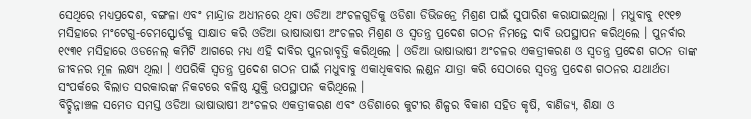ସେଥିରେ ମଧ୍ୟପ୍ରଦେଶ, ବଙ୍ଗଳା ଏବଂ ମାନ୍ଦ୍ରାଜ ଅଧୀନରେ ଥିବା ଓଡିଆ ଅଂଚଳଗୁଡିକୁ ଓଡିଶା ଡିଭିଜନ୍ରେ ମିଶ୍ରଣ ପାଇଁ ସୁପାରିଶ କରାଯାଇଥିଲା । ମଧୁବାବୁ ୧୯୧୭ ମସିହାରେ ମଂଟେଗୁ-ଚେମସ୍ଫୋର୍ଡକୁ ସାକ୍ଷାତ କରି ଓଡିଆ ଭାଷାଭାଷୀ ଅଂଚଳର ମିଶ୍ରଣ ଓ ସ୍ୱତନ୍ତ୍ର ପ୍ରଦେଶ ଗଠନ ନିମନ୍ତେ ଦାବି ଉପସ୍ଥାପନ କରିଥିଲେ । ପୁନର୍ବାର ୧୯୩୧ ମସିହାରେ ଓଡନେଲ୍ କମିଟି ଆଗରେ ମଧ୍ୟ ଏହି ଦାବିର ପୁନରାବୃତ୍ତି କରିଥିଲେ । ଓଡିଆ ଭାଷାଭାଷୀ ଅଂଚଳର ଏକତ୍ରୀକରଣ ଓ ସ୍ୱତନ୍ତ୍ର ପ୍ରଦେଶ ଗଠନ ତାଙ୍କ ଜୀବନର ମୂଳ ଲକ୍ଷ୍ୟ ଥିଲା । ଏପରିକି ସ୍ୱତନ୍ତ୍ର ପ୍ରଦେଶ ଗଠନ ପାଇଁ ମଧୁବାବୁ ଏକାଧିକବାର ଲଣ୍ଡନ ଯାତ୍ରା କରି ସେଠାରେ ସ୍ୱତନ୍ତ୍ର ପ୍ରଦେଶ ଗଠନର ଯଥାର୍ଥତା ସଂପର୍କରେ ବିଲାତ ସରକାରଙ୍କ ନିକଟରେ ବଳିଷ୍ଠ ଯୁକ୍ତି ଉପସ୍ଥାପନ କରିଥିଲେ ।
ବିଚ୍ଛିନ୍ନାଞ୍ଚଳ ସମେତ ସମସ୍ତ ଓଡିଆ ଭାଷାଭାଷୀ ଅଂଚଳର ଏକତ୍ରୀକରଣ ଏବଂ ଓଡିଶାରେ କୁଟୀର ଶିଳ୍ପର ବିକାଶ ସହିତ କୃଷି, ବାଣିଜ୍ୟ, ଶିକ୍ଷା ଓ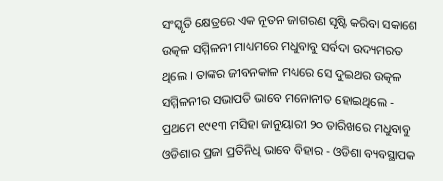ସଂସ୍କୃତି କ୍ଷେତ୍ରରେ ଏକ ନୂତନ ଜାଗରଣ ସୃଷ୍ଟି କରିବା ସକାଶେ ଉତ୍କଳ ସମ୍ମିଳନୀ ମାଧ୍ୟମରେ ମଧୁବାବୁ ସର୍ବଦା ଉଦ୍ୟମରତ ଥିଲେ । ତାଙ୍କର ଜୀବନକାଳ ମଧ୍ୟରେ ସେ ଦୁଇଥର ଉତ୍କଳ ସମ୍ମିଳନୀର ସଭାପତି ଭାବେ ମନୋନୀତ ହୋଇଥିଲେ - ପ୍ରଥମେ ୧୯୧୩ ମସିହା ଜାନୁୟାରୀ ୨୦ ତାରିଖରେ ମଧୁବାବୁ ଓଡିଶାର ପ୍ରଜା ପ୍ରତିନିଧି ଭାବେ ବିହାର - ଓଡିଶା ବ୍ୟବସ୍ଥାପକ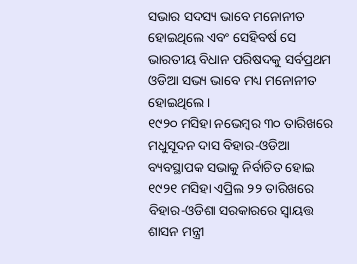ସଭାର ସଦସ୍ୟ ଭାବେ ମନୋନୀତ ହୋଇଥିଲେ ଏବଂ ସେହିବର୍ଷ ସେ ଭାରତୀୟ ବିଧାନ ପରିଷଦକୁ ସର୍ବପ୍ରଥମ ଓଡିଆ ସଭ୍ୟ ଭାବେ ମଧ୍ୟ ମନୋନୀତ ହୋଇଥିଲେ ।
୧୯୨୦ ମସିହା ନଭେମ୍ବର ୩୦ ତାରିଖରେ ମଧୁସୂଦନ ଦାସ ବିହାର-ଓଡିଆ ବ୍ୟବସ୍ଥାପକ ସଭାକୁ ନିର୍ବାଚିତ ହୋଇ ୧୯୨୧ ମସିହା ଏପ୍ରିଲ ୨୨ ତାରିଖରେ ବିହାର-ଓଡିଶା ସରକାରରେ ସ୍ୱାୟତ୍ତ ଶାସନ ମନ୍ତ୍ରୀ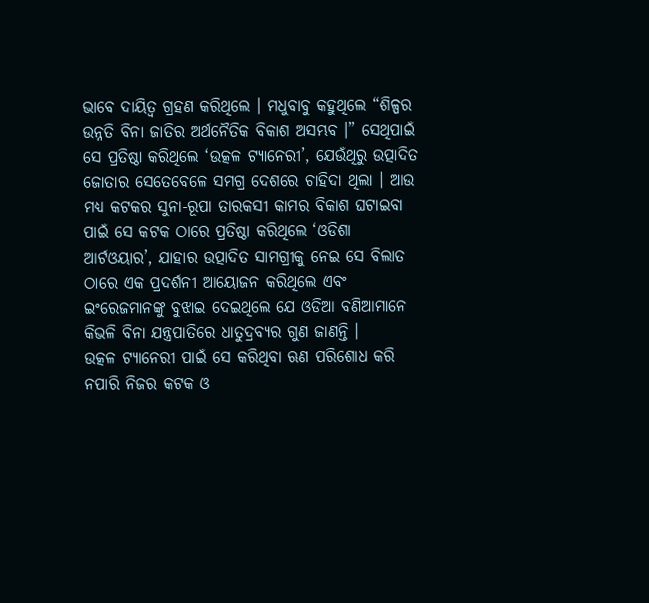ଭାବେ ଦାୟିତ୍ୱ ଗ୍ରହଣ କରିଥିଲେ । ମଧୁବାବୁ କହୁଥିଲେ “ଶିଳ୍ପର ଉନ୍ନତି ବିନା ଜାତିର ଅର୍ଥନୈତିକ ବିକାଶ ଅସମ୍ଭବ ।” ସେଥିପାଇଁ ସେ ପ୍ରତିଷ୍ଠା କରିଥିଲେ ‘ଉତ୍କଳ ଟ୍ୟାନେରୀ’, ଯେଉଁଥିରୁ ଉତ୍ପାଦିତ ଜୋତାର ସେତେବେଳେ ସମଗ୍ର ଦେଶରେ ଚାହିଦା ଥିଲା । ଆଉ ମଧ୍ୟ କଟକର ସୁନା-ରୂପା ତାରକସୀ କାମର ବିକାଶ ଘଟାଇବା ପାଇଁ ସେ କଟକ ଠାରେ ପ୍ରତିଷ୍ଠା କରିଥିଲେ ‘ଓଡିଶା ଆର୍ଟଓୟାର’, ଯାହାର ଉତ୍ପାଦିତ ସାମଗ୍ରୀକୁ ନେଇ ସେ ବିଲାତ ଠାରେ ଏକ ପ୍ରଦର୍ଶନୀ ଆୟୋଜନ କରିଥିଲେ ଏବଂ ଇଂରେଜମାନଙ୍କୁ ବୁଝାଇ ଦେଇଥିଲେ ଯେ ଓଡିଆ ବଣିଆମାନେ କିଭଳି ବିନା ଯନ୍ତ୍ରପାତିରେ ଧାତୁଦ୍ରବ୍ୟର ଗୁଣ ଜାଣନ୍ତି ।
ଉତ୍କଳ ଟ୍ୟାନେରୀ ପାଇଁ ସେ କରିଥିବା ଋଣ ପରିଶୋଧ କରି ନପାରି ନିଜର କଟକ ଓ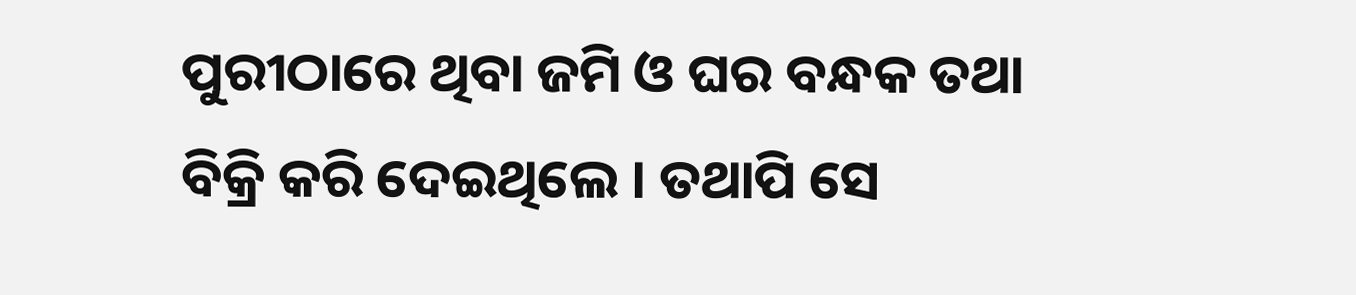ପୁରୀଠାରେ ଥିବା ଜମି ଓ ଘର ବନ୍ଧକ ତଥା ବିକ୍ରି କରି ଦେଇଥିଲେ । ତଥାପି ସେ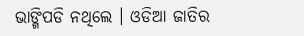ଭାଙ୍ଗିପଡି ନଥିଲେ । ଓଡିଆ ଜାତିର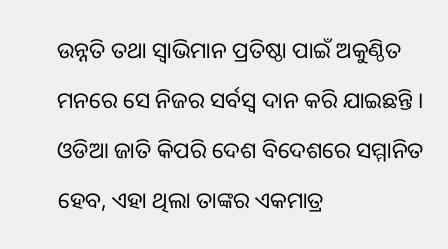ଉନ୍ନତି ତଥା ସ୍ୱାଭିମାନ ପ୍ରତିଷ୍ଠା ପାଇଁ ଅକୁଣ୍ଠିତ ମନରେ ସେ ନିଜର ସର୍ବସ୍ୱ ଦାନ କରି ଯାଇଛନ୍ତି । ଓଡିଆ ଜାତି କିପରି ଦେଶ ବିଦେଶରେ ସମ୍ମାନିତ ହେବ, ଏହା ଥିଲା ତାଙ୍କର ଏକମାତ୍ର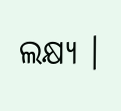ଲକ୍ଷ୍ୟ ।